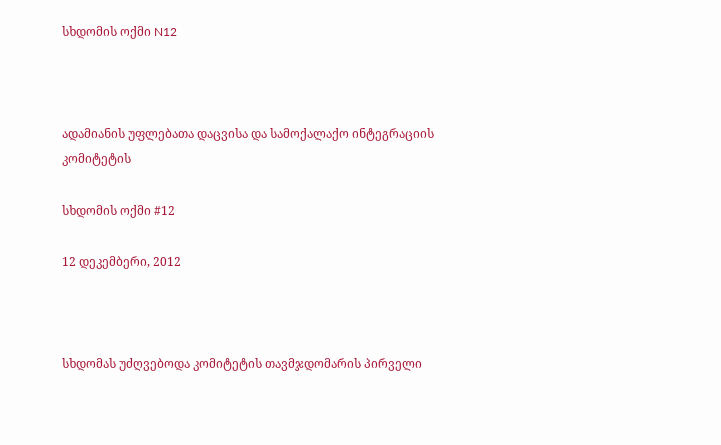სხდომის ოქმი N12



ადამიანის უფლებათა დაცვისა და სამოქალაქო ინტეგრაციის კომიტეტის

სხდომის ოქმი #12

12 დეკემბერი, 2012



სხდომას უძღვებოდა კომიტეტის თავმჯდომარის პირველი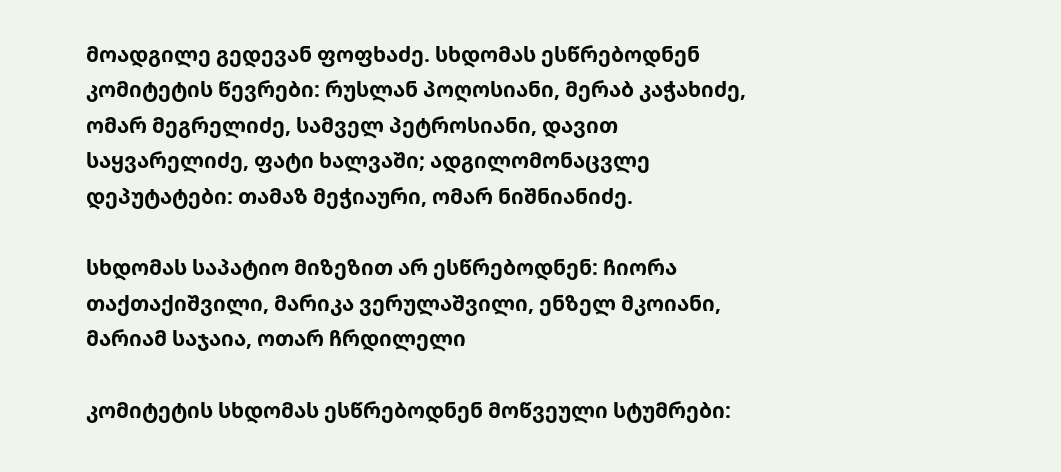მოადგილე გედევან ფოფხაძე. სხდომას ესწრებოდნენ კომიტეტის წევრები: რუსლან პოღოსიანი, მერაბ კაჭახიძე, ომარ მეგრელიძე, სამველ პეტროსიანი, დავით საყვარელიძე, ფატი ხალვაში; ადგილომონაცვლე დეპუტატები: თამაზ მეჭიაური, ომარ ნიშნიანიძე.

სხდომას საპატიო მიზეზით არ ესწრებოდნენ: ჩიორა თაქთაქიშვილი, მარიკა ვერულაშვილი, ენზელ მკოიანი, მარიამ საჯაია, ოთარ ჩრდილელი

კომიტეტის სხდომას ესწრებოდნენ მოწვეული სტუმრები: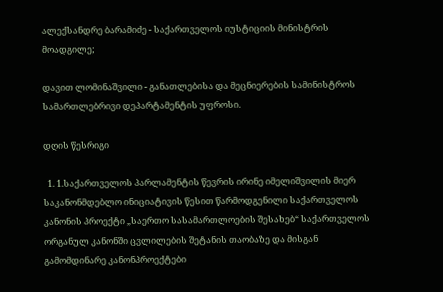ალექსანდრე ბარამიძე - საქართველოს იუსტიციის მინისტრის მოადგილე;

დავით ლომინაშვილი - განათლებისა და მეცნიერების სამინისტროს სამართლებრივი დეპარტამენტის უფროსი.

დღის წესრიგი

  1. 1.საქართველოს პარლამენტის წევრის ირინე იმელიშვილის მიერ საკანონმდებლო ინიციატივის წესით წარმოდგენილი საქართველოს კანონის პროექტი „საერთო სასამართლოების შესახებ“ საქართველოს ორგანულ კანონში ცვლილების შეტანის თაობაზე და მისგან გამომდინარე კანონპროექტები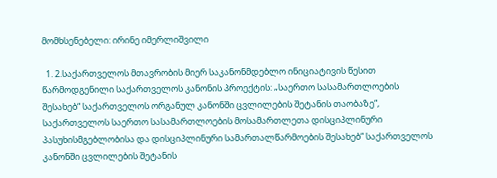მომხსენებელი: ირინე იმერლიშვილი

  1. 2.საქართველოს მთავრობის მიერ საკანონმდებლო ინიციატივის წესით წარმოდგენილი საქართველოს კანონის პროექტის: „საერთო სასამართლოების შესახებ“ საქართველოს ორგანულ კანონში ცვლილების შეტანის თაობაზე“, საქართველოს საერთო სასამართლოების მოსამართლეთა დისციპლინური პასუხისმგებლობისა და დისციპლინური სამართალწარმოების შესახებ“ საქართველოს კანონში ცვლილების შეტანის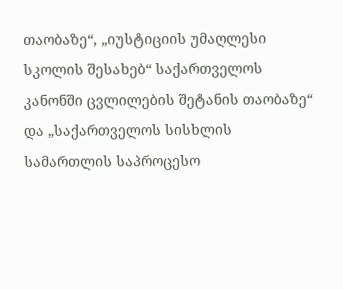თაობაზე“, „იუსტიციის უმაღლესი სკოლის შესახებ“ საქართველოს კანონში ცვლილების შეტანის თაობაზე“ და „საქართველოს სისხლის სამართლის საპროცესო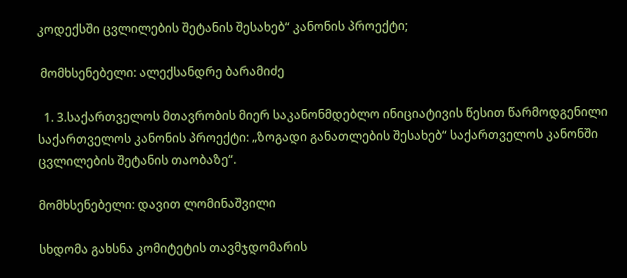კოდექსში ცვლილების შეტანის შესახებ“ კანონის პროექტი;

 მომხსენებელი: ალექსანდრე ბარამიძე

  1. 3.საქართველოს მთავრობის მიერ საკანონმდებლო ინიციატივის წესით წარმოდგენილი საქართველოს კანონის პროექტი: „ზოგადი განათლების შესახებ“ საქართველოს კანონში ცვლილების შეტანის თაობაზე“.

მომხსენებელი: დავით ლომინაშვილი

სხდომა გახსნა კომიტეტის თავმჯდომარის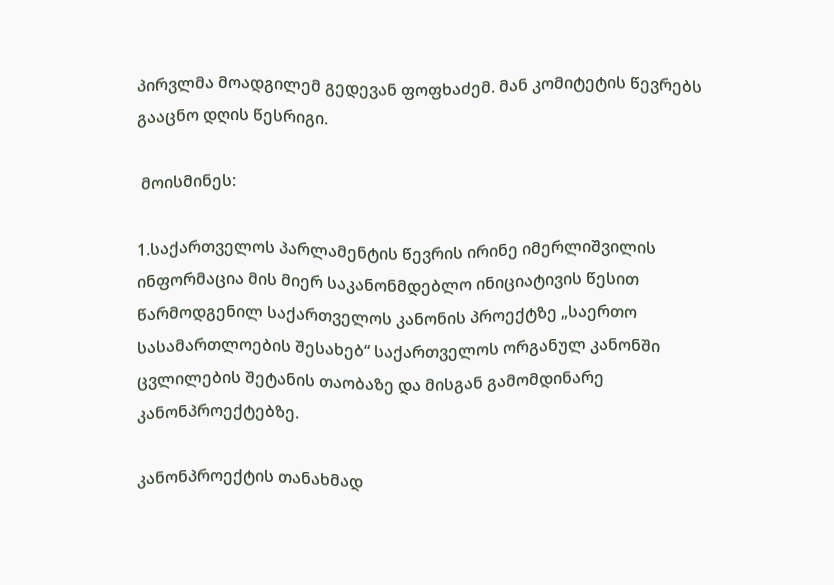პირვლმა მოადგილემ გედევან ფოფხაძემ. მან კომიტეტის წევრებს გააცნო დღის წესრიგი.

 მოისმინეს:

1.საქართველოს პარლამენტის წევრის ირინე იმერლიშვილის ინფორმაცია მის მიერ საკანონმდებლო ინიციატივის წესით წარმოდგენილ საქართველოს კანონის პროექტზე „საერთო სასამართლოების შესახებ“ საქართველოს ორგანულ კანონში ცვლილების შეტანის თაობაზე და მისგან გამომდინარე კანონპროექტებზე.

კანონპროექტის თანახმად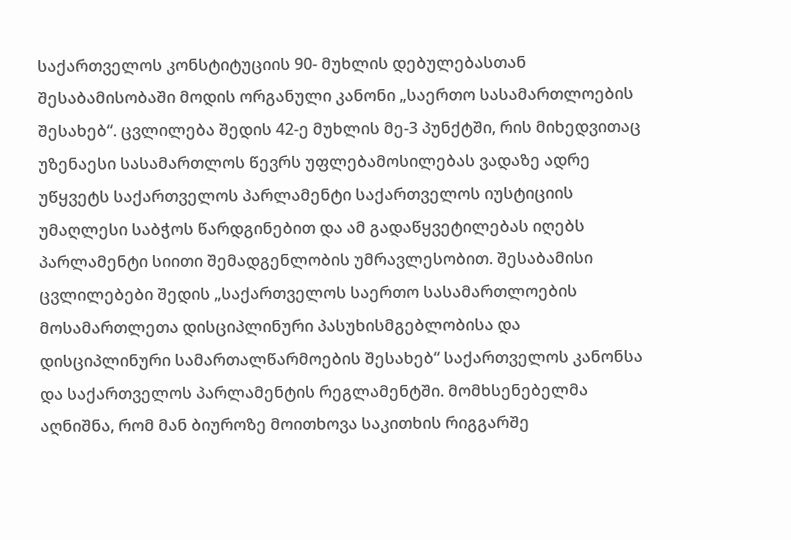საქართველოს კონსტიტუციის 90- მუხლის დებულებასთან შესაბამისობაში მოდის ორგანული კანონი „საერთო სასამართლოების შესახებ“. ცვლილება შედის 42-ე მუხლის მე-3 პუნქტში, რის მიხედვითაც უზენაესი სასამართლოს წევრს უფლებამოსილებას ვადაზე ადრე უწყვეტს საქართველოს პარლამენტი საქართველოს იუსტიციის უმაღლესი საბჭოს წარდგინებით და ამ გადაწყვეტილებას იღებს პარლამენტი სიითი შემადგენლობის უმრავლესობით. შესაბამისი ცვლილებები შედის „საქართველოს საერთო სასამართლოების მოსამართლეთა დისციპლინური პასუხისმგებლობისა და დისციპლინური სამართალწარმოების შესახებ“ საქართველოს კანონსა და საქართველოს პარლამენტის რეგლამენტში. მომხსენებელმა აღნიშნა, რომ მან ბიუროზე მოითხოვა საკითხის რიგგარშე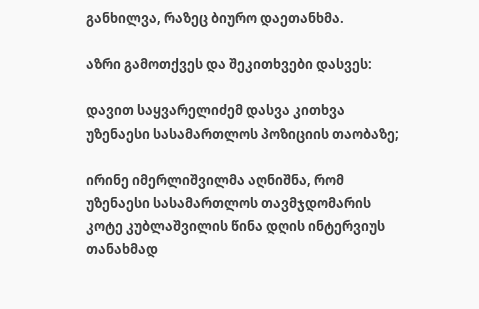განხილვა, რაზეც ბიურო დაეთანხმა.

აზრი გამოთქვეს და შეკითხვები დასვეს:

დავით საყვარელიძემ დასვა კითხვა უზენაესი სასამართლოს პოზიციის თაობაზე;

ირინე იმერლიშვილმა აღნიშნა, რომ უზენაესი სასამართლოს თავმჯდომარის კოტე კუბლაშვილის წინა დღის ინტერვიუს თანახმად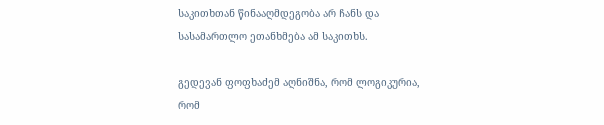საკითხთან წინააღმდეგობა არ ჩანს და სასამართლო ეთანხმება ამ საკითხს.

გედევან ფოფხაძემ აღნიშნა, რომ ლოგიკურია, რომ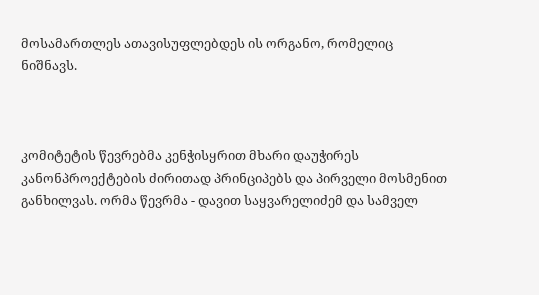მოსამართლეს ათავისუფლებდეს ის ორგანო, რომელიც ნიშნავს.



კომიტეტის წევრებმა კენჭისყრით მხარი დაუჭირეს კანონპროექტების ძირითად პრინციპებს და პირველი მოსმენით განხილვას. ორმა წევრმა - დავით საყვარელიძემ და სამველ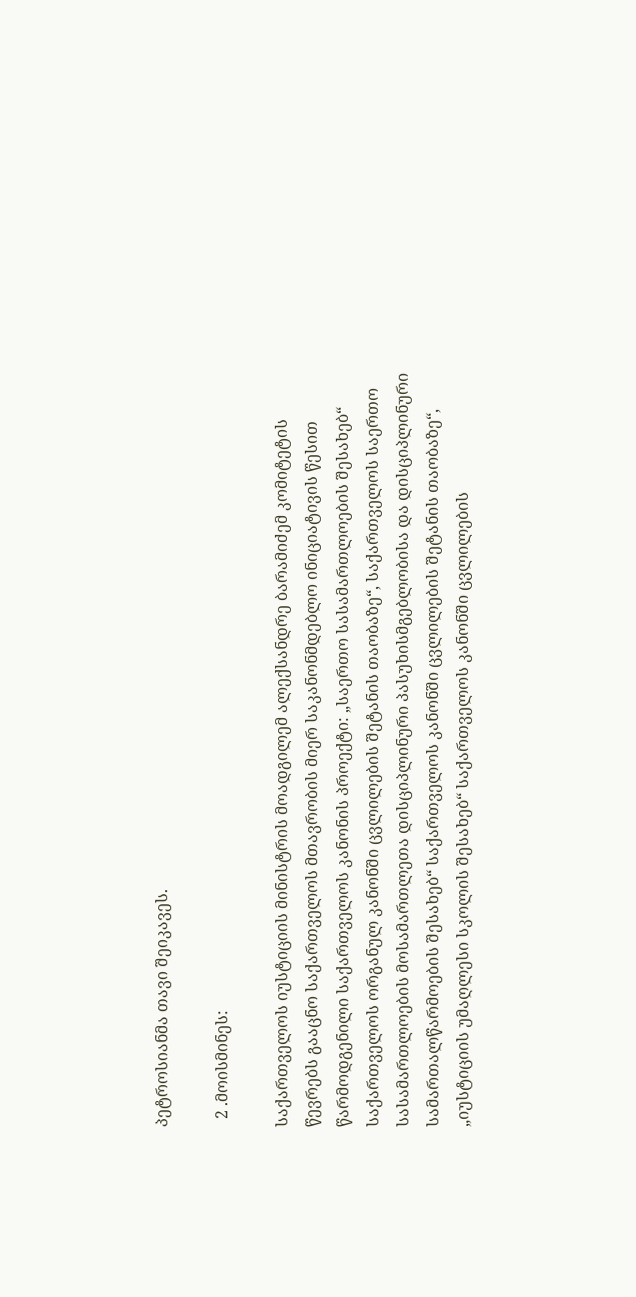პეტროსიანმა თავი შეიკავეს.

  2 .მოისმინეს:

საქართველოს იუსტიციის მინისტრის მოადგილემ ალექსანდრე ბარამიძემ კომიტეტის წევრებს გააცნო საქართველოს მთავრობის მიერ საკანონმდებლო ინიციატივის წესით წარმოდგენილი საქართველოს კანონის პროექტი: „საერთო სასამართლოების შესახებ“ საქართველოს ორგანულ კანონში ცვლილების შეტანის თაობაზე“, საქართველოს საერთო სასამართლოების მოსამართლეთა დისციპლინური პასუხისმგებლობისა და დისციპლინური სამართალწარმოების შესახებ“ საქართველოს კანონში ცვლილების შეტანის თაობაზე“, „იუსტიციის უმაღლესი სკოლის შესახებ“ საქართველოს კანონში ცვლილების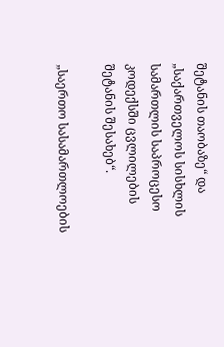შეტანის თაობაზე“ და „საქართველოს სისხლის სამართლის საპროცესო კოდექსში ცვლილების შეტანის შესახებ“.

„საერთო სასამართლოების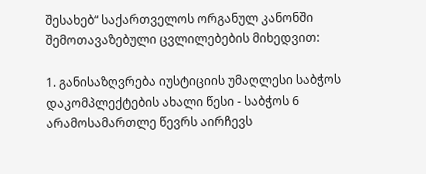შესახებ“ საქართველოს ორგანულ კანონში შემოთავაზებული ცვლილებების მიხედვით:

1. განისაზღვრება იუსტიციის უმაღლესი საბჭოს დაკომპლექტების ახალი წესი - საბჭოს 6 არამოსამართლე წევრს აირჩევს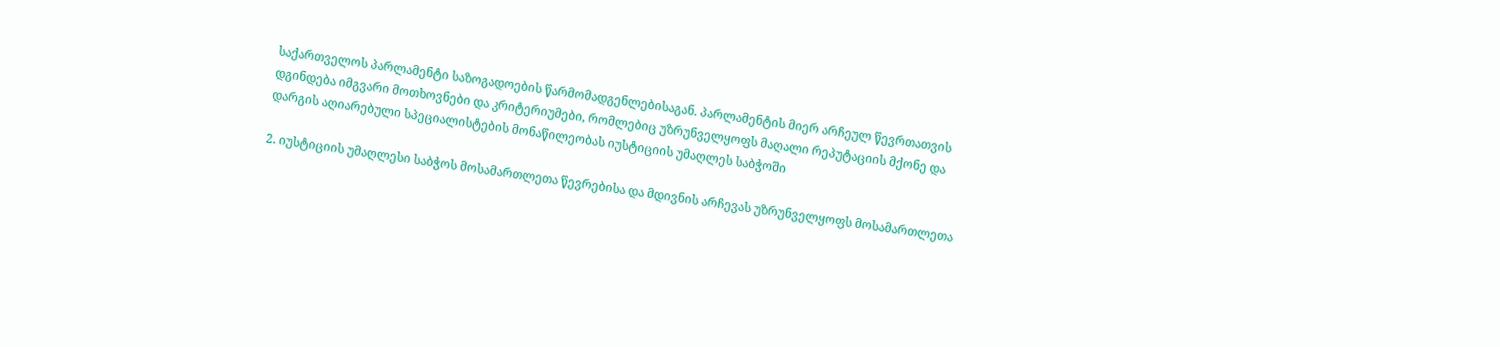საქართველოს პარლამენტი საზოგადოების წარმომადგენლებისაგან. პარლამენტის მიერ არჩეულ წევრთათვის დგინდება იმგვარი მოთხოვნები და კრიტერიუმები, რომლებიც უზრუნველყოფს მაღალი რეპუტაციის მქონე და დარგის აღიარებული სპეციალისტების მონაწილეობას იუსტიციის უმაღლეს საბჭოში

2. იუსტიციის უმაღლესი საბჭოს მოსამართლეთა წევრებისა და მდივნის არჩევას უზრუნველყოფს მოსამართლეთა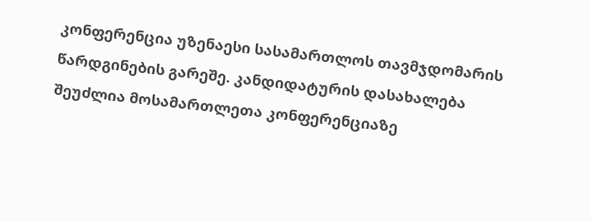კონფერენცია უზენაესი სასამართლოს თავმჯდომარის წარდგინების გარეშე. კანდიდატურის დასახალება შეუძლია მოსამართლეთა კონფერენციაზე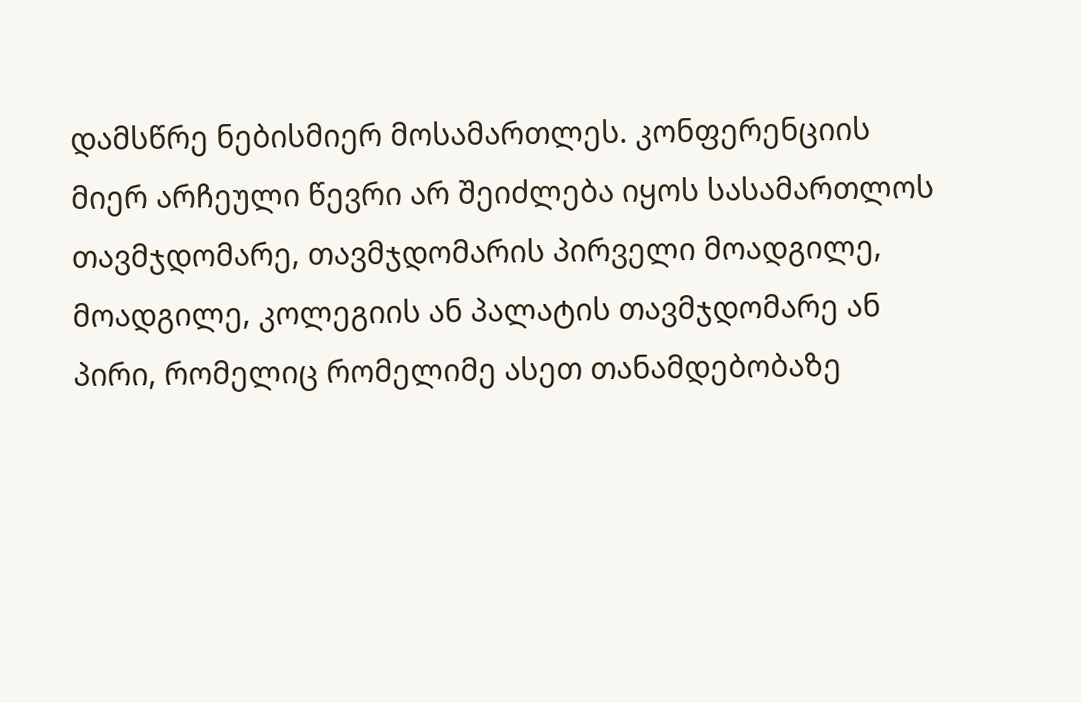დამსწრე ნებისმიერ მოსამართლეს. კონფერენციის მიერ არჩეული წევრი არ შეიძლება იყოს სასამართლოს თავმჯდომარე, თავმჯდომარის პირველი მოადგილე, მოადგილე, კოლეგიის ან პალატის თავმჯდომარე ან პირი, რომელიც რომელიმე ასეთ თანამდებობაზე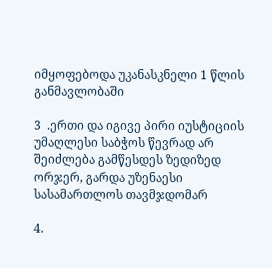იმყოფებოდა უკანასკნელი 1 წლის განმავლობაში

3  .ერთი და იგივე პირი იუსტიციის უმაღლესი საბჭოს წევრად არ შეიძლება გამწესდეს ზედიზედ ორჯერ, გარდა უზენაესი სასამართლოს თავმჯდომარ

4.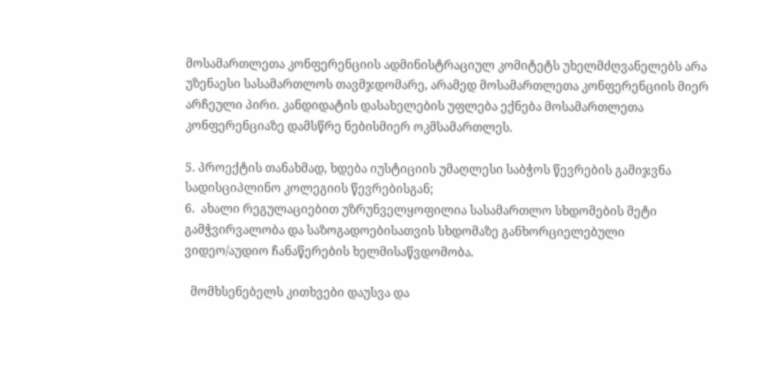მოსამართლეთა კონფერენციის ადმინისტრაციულ კომიტეტს უხელმძღვანელებს არა უზენაესი სასამართლოს თავმჯდომარე, არამედ მოსამართლეთა კონფერენციის მიერ არჩეული პირი. კანდიდატის დასახელების უფლება ექნება მოსამართლეთა კონფერენციაზე დამსწრე ნებისმიერ ოკმსამართლეს.

5. პროექტის თანახმად, ხდება იუსტიციის უმაღლესი საბჭოს წევრების გამიჯვნა სადისციპლინო კოლეგიის წევრებისგან;
6.  ახალი რეგულაციებით უზრუნველყოფილია სასამართლო სხდომების მეტი გამჭვირვალობა და საზოგადოებისათვის სხდომაზე განხორციელებული ვიდეო/აუდიო ჩანაწერების ხელმისაწვდომობა.

  მომხსენებელს კითხვები დაუსვა და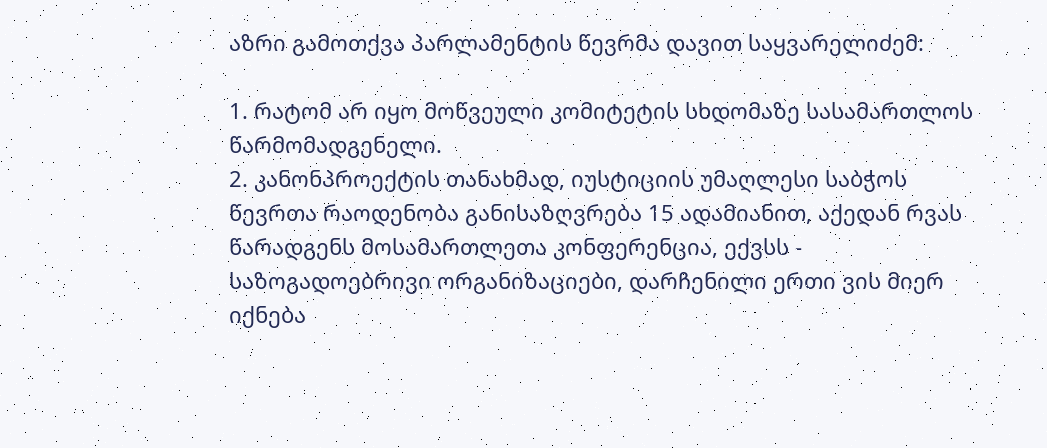აზრი გამოთქვა პარლამენტის წევრმა დავით საყვარელიძემ:

1. რატომ არ იყო მოწვეული კომიტეტის სხდომაზე სასამართლოს წარმომადგენელი.
2. კანონპროექტის თანახმად, იუსტიციის უმაღლესი საბჭოს წევრთა რაოდენობა განისაზღვრება 15 ადამიანით, აქედან რვას წარადგენს მოსამართლეთა კონფერენცია, ექვსს - საზოგადოებრივი ორგანიზაციები, დარჩენილი ერთი ვის მიერ იქნება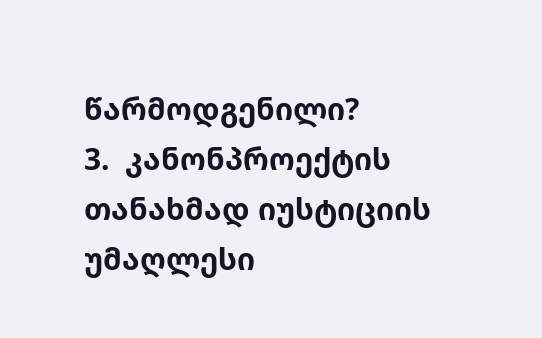წარმოდგენილი?
3.  კანონპროექტის თანახმად იუსტიციის უმაღლესი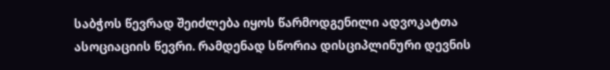საბჭოს წევრად შეიძლება იყოს წარმოდგენილი ადვოკატთა ასოციაციის წევრი. რამდენად სწორია დისციპლინური დევნის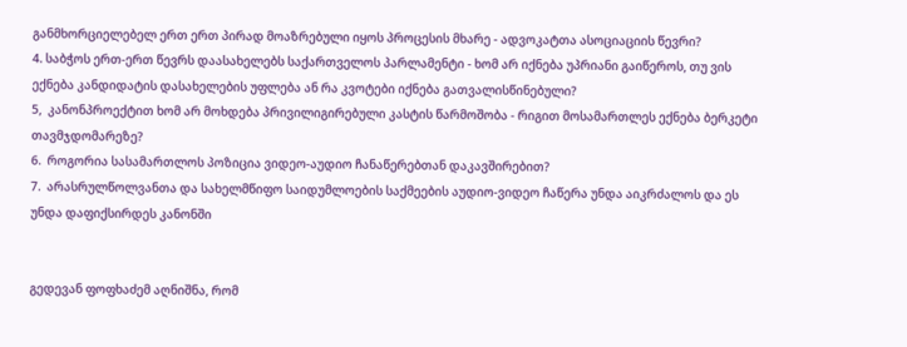განმხორციელებელ ერთ ერთ პირად მოაზრებული იყოს პროცესის მხარე - ადვოკატთა ასოციაციის წევრი?
4. საბჭოს ერთ-ერთ წევრს დაასახელებს საქართველოს პარლამენტი - ხომ არ იქნება უპრიანი გაიწეროს, თუ ვის ექნება კანდიდატის დასახელების უფლება ან რა კვოტები იქნება გათვალისწინებული?
5,  კანონპროექტით ხომ არ მოხდება პრივილიგირებული კასტის წარმოშობა - რიგით მოსამართლეს ექნება ბერკეტი თავმჯდომარეზე?
6.  როგორია სასამართლოს პოზიცია ვიდეო-აუდიო ჩანაწერებთან დაკავშირებით?
7.  არასრულწოლვანთა და სახელმწიფო საიდუმლოების საქმეების აუდიო-ვიდეო ჩაწერა უნდა აიკრძალოს და ეს უნდა დაფიქსირდეს კანონში


გედევან ფოფხაძემ აღნიშნა, რომ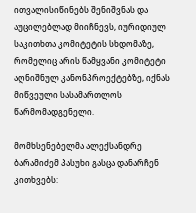ითვალისიწინებს შენიშვნას და აუცილებლად მიიჩნევს, იურიდიულ საკითხთა კომიტეტის სხდომაზე, რომელიც არის წამყვანი კომიტეტი აღნიშნულ კანონპროექტებზე, იქნას მიწვეული სასამართლოს წარმომადგენელი.

მომხსენებელმა ალექსანდრე ბარამიძემ პასუხი გასცა დანარჩენ კითხვებს: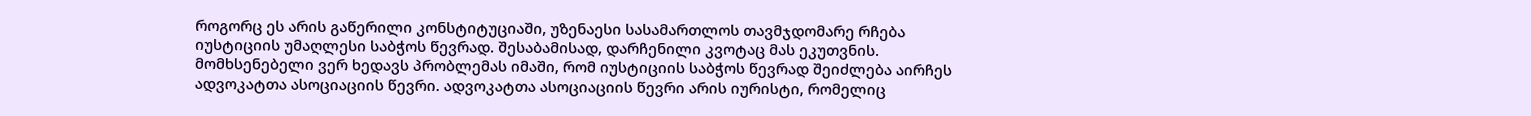როგორც ეს არის გაწერილი კონსტიტუციაში, უზენაესი სასამართლოს თავმჯდომარე რჩება იუსტიციის უმაღლესი საბჭოს წევრად. შესაბამისად, დარჩენილი კვოტაც მას ეკუთვნის. მომხსენებელი ვერ ხედავს პრობლემას იმაში, რომ იუსტიციის საბჭოს წევრად შეიძლება აირჩეს ადვოკატთა ასოციაციის წევრი. ადვოკატთა ასოციაციის წევრი არის იურისტი, რომელიც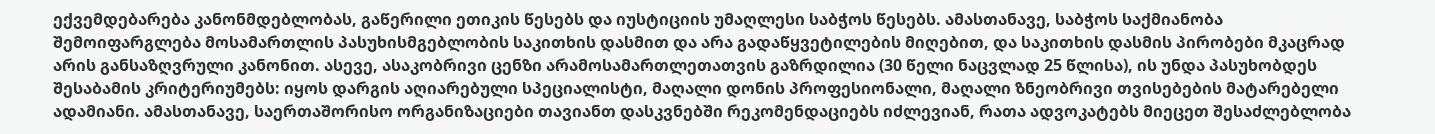ექვემდებარება კანონმდებლობას, გაწერილი ეთიკის წესებს და იუსტიციის უმაღლესი საბჭოს წესებს. ამასთანავე, საბჭოს საქმიანობა შემოიფარგლება მოსამართლის პასუხისმგებლობის საკითხის დასმით და არა გადაწყვეტილების მიღებით, და საკითხის დასმის პირობები მკაცრად არის განსაზღვრული კანონით. ასევე, ასაკობრივი ცენზი არამოსამართლეთათვის გაზრდილია (30 წელი ნაცვლად 25 წლისა), ის უნდა პასუხობდეს შესაბამის კრიტერიუმებს: იყოს დარგის აღიარებული სპეციალისტი, მაღალი დონის პროფესიონალი, მაღალი ზნეობრივი თვისებების მატარებელი ადამიანი. ამასთანავე, საერთაშორისო ორგანიზაციები თავიანთ დასკვნებში რეკომენდაციებს იძლევიან, რათა ადვოკატებს მიეცეთ შესაძლებლობა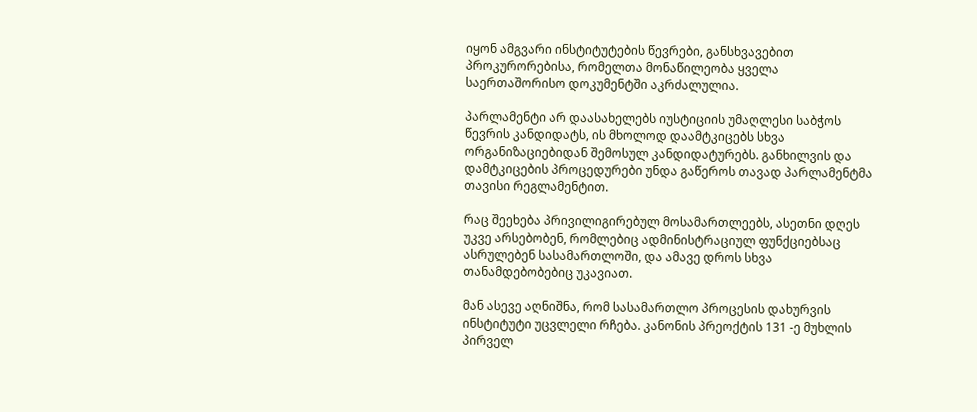იყონ ამგვარი ინსტიტუტების წევრები, განსხვავებით პროკურორებისა, რომელთა მონაწილეობა ყველა საერთაშორისო დოკუმენტში აკრძალულია.

პარლამენტი არ დაასახელებს იუსტიციის უმაღლესი საბჭოს წევრის კანდიდატს, ის მხოლოდ დაამტკიცებს სხვა ორგანიზაციებიდან შემოსულ კანდიდატურებს. განხილვის და დამტკიცების პროცედურები უნდა გაწეროს თავად პარლამენტმა თავისი რეგლამენტით.

რაც შეეხება პრივილიგირებულ მოსამართლეებს, ასეთნი დღეს უკვე არსებობენ, რომლებიც ადმინისტრაციულ ფუნქციებსაც ასრულებენ სასამართლოში, და ამავე დროს სხვა თანამდებობებიც უკავიათ.

მან ასევე აღნიშნა, რომ სასამართლო პროცესის დახურვის ინსტიტუტი უცვლელი რჩება. კანონის პრეოქტის 131 -ე მუხლის პირველ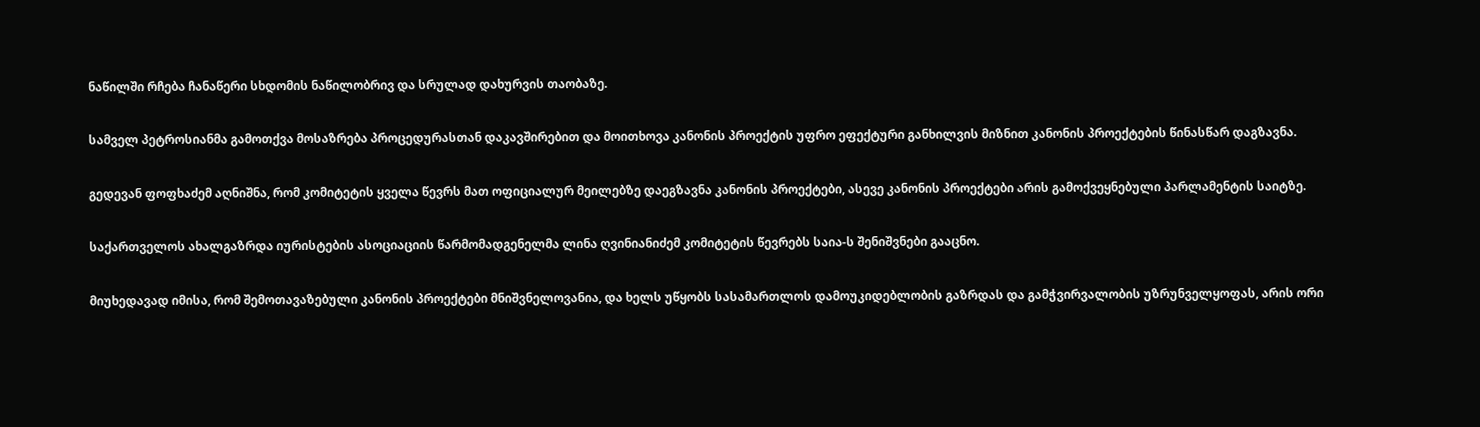ნაწილში რჩება ჩანაწერი სხდომის ნაწილობრივ და სრულად დახურვის თაობაზე.

სამველ პეტროსიანმა გამოთქვა მოსაზრება პროცედურასთან დაკავშირებით და მოითხოვა კანონის პროექტის უფრო ეფექტური განხილვის მიზნით კანონის პროექტების წინასწარ დაგზავნა.

გედევან ფოფხაძემ აღნიშნა, რომ კომიტეტის ყველა წევრს მათ ოფიციალურ მეილებზე დაეგზავნა კანონის პროექტები, ასევე კანონის პროექტები არის გამოქვეყნებული პარლამენტის საიტზე.

საქართველოს ახალგაზრდა იურისტების ასოციაციის წარმომადგენელმა ლინა ღვინიანიძემ კომიტეტის წევრებს საია-ს შენიშვნები გააცნო.

მიუხედავად იმისა, რომ შემოთავაზებული კანონის პროექტები მნიშვნელოვანია, და ხელს უწყობს სასამართლოს დამოუკიდებლობის გაზრდას და გამჭვირვალობის უზრუნველყოფას, არის ორი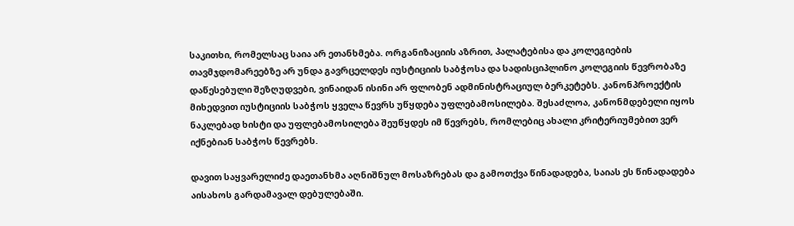საკითხი, რომელსაც საია არ ეთანხმება. ორგანიზაციის აზრით, პალატებისა და კოლეგიების თავმჯდომარეებზე არ უნდა გავრცელდეს იუსტიციის საბჭოსა და სადისციპლინო კოლეგიის წევრობაზე დაწესებული შეზღუდვები, ვინაიდან ისინი არ ფლობენ ადმინისტრაციულ ბერკეტებს. კანონპროექტის მიხედვით იუსტიციის საბჭოს ყველა წევრს უწყდება უფლებამოსილება. შესაძლოა, კანონმდებელი იყოს ნაკლებად ხისტი და უფლებამოსილება შეუწყდეს იმ წევრებს, რომლებიც ახალი კრიტერიუმებით ვერ იქნებიან საბჭოს წევრებს.

დავით საყვარელიძე დაეთანხმა აღნიშნულ მოსაზრებას და გამოთქვა წინადადება, საიას ეს წინადადება აისახოს გარდამავალ დებულებაში.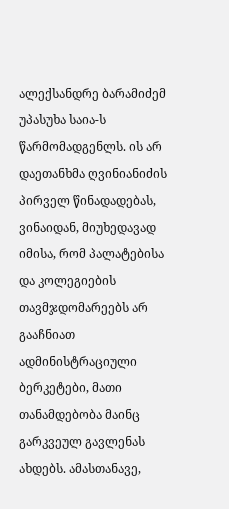ალექსანდრე ბარამიძემ უპასუხა საია-ს წარმომადგენლს. ის არ დაეთანხმა ღვინიანიძის პირველ წინადადებას, ვინაიდან, მიუხედავად იმისა, რომ პალატებისა და კოლეგიების თავმჯდომარეებს არ გააჩნიათ ადმინისტრაციული ბერკეტები, მათი თანამდებობა მაინც გარკვეულ გავლენას ახდებს. ამასთანავე,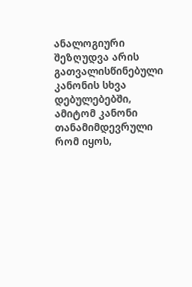ანალოგიური შეზღუდვა არის გათვალისწინებული კანონის სხვა დებულებებში, ამიტომ კანონი თანამიმდევრული რომ იყოს,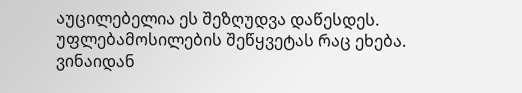აუცილებელია ეს შეზღუდვა დაწესდეს. უფლებამოსილების შეწყვეტას რაც ეხება. ვინაიდან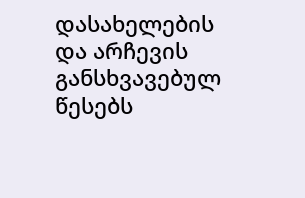დასახელების და არჩევის განსხვავებულ წესებს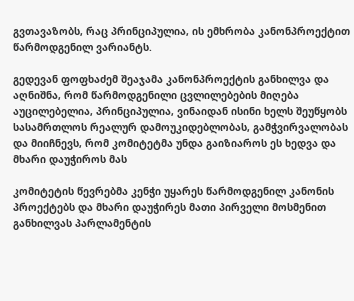გვთავაზობს, რაც პრინციპულია, ის ემხრობა კანონპროექტით წარმოდგენილ ვარიანტს.

გედევან ფოფხაძემ შეაჯამა კანონპროექტის განხილვა და აღნიშნა, რომ წარმოდგენილი ცვლილებების მიღება აუცილებელია, პრინციპულია, ვინაიდან ისინი ხელს შეუწყობს სასამრთლოს რეალურ დამოუკიდებლობას, გამჭვირვალობას და მიიჩნევს, რომ კომიტეტმა უნდა გაიზიაროს ეს ხედვა და მხარი დაუჭიროს მას

კომიტეტის წევრებმა კენჭი უყარეს წარმოდგენილ კანონის პროექტებს და მხარი დაუჭირეს მათი პირველი მოსმენით განხილვას პარლამენტის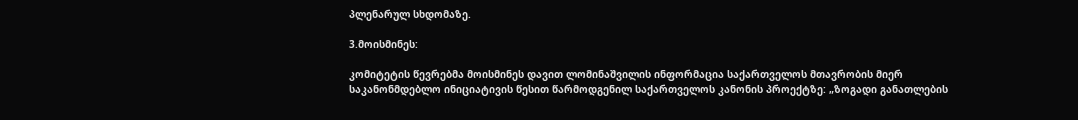პლენარულ სხდომაზე.

3.მოისმინეს:

კომიტეტის წევრებმა მოისმინეს დავით ლომინაშვილის ინფორმაცია საქართველოს მთავრობის მიერ საკანონმდებლო ინიციატივის წესით წარმოდგენილ საქართველოს კანონის პროექტზე: „ზოგადი განათლების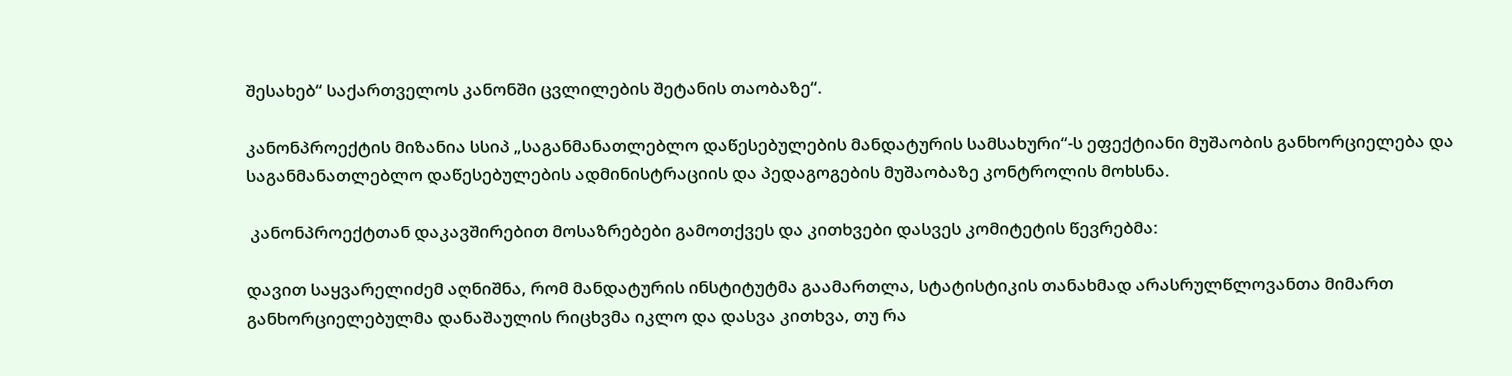შესახებ“ საქართველოს კანონში ცვლილების შეტანის თაობაზე“.

კანონპროექტის მიზანია სსიპ „საგანმანათლებლო დაწესებულების მანდატურის სამსახური“-ს ეფექტიანი მუშაობის განხორციელება და საგანმანათლებლო დაწესებულების ადმინისტრაციის და პედაგოგების მუშაობაზე კონტროლის მოხსნა.

 კანონპროექტთან დაკავშირებით მოსაზრებები გამოთქვეს და კითხვები დასვეს კომიტეტის წევრებმა:

დავით საყვარელიძემ აღნიშნა, რომ მანდატურის ინსტიტუტმა გაამართლა, სტატისტიკის თანახმად არასრულწლოვანთა მიმართ განხორციელებულმა დანაშაულის რიცხვმა იკლო და დასვა კითხვა, თუ რა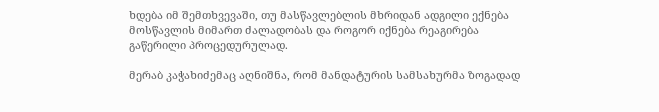ხდება იმ შემთხვევაში, თუ მასწავლებლის მხრიდან ადგილი ექნება მოსწავლის მიმართ ძალადობას და როგორ იქნება რეაგირება გაწერილი პროცედურულად.

მერაბ კაჭახიძემაც აღნიშნა, რომ მანდატურის სამსახურმა ზოგადად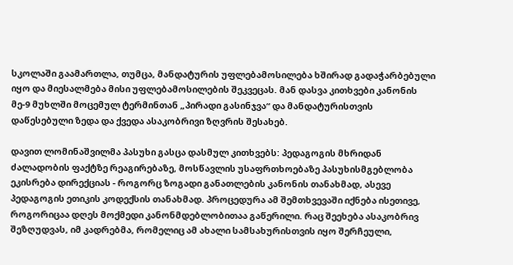სკოლაში გაამართლა, თუმცა, მანდატურის უფლებამოსილება ხშირად გადაჭარბებული იყო და მიესალმება მისი უფლებამოსილების შეკვეცას. მან დასვა კითხვები კანონის მე-9 მუხლში მოცემულ ტერმინთან „პირადი გასინჯვა“ და მანდატურისთვის დაწესებული ზედა და ქვედა ასაკობრივი ზღვრის შესახებ.

დავით ლომინაშვილმა პასუხი გასცა დასმულ კითხვებს: პედაგოგის მხრიდან ძალადობის ფაქტზე რეაგირებაზე, მოსწავლის უსაფრთხოებაზე პასუხისმგებლობა ეკისრება დირექციას - როგორც ზოგადი განათლების კანონის თანახმად, ასევე პედაგოგის ეთიკის კოდექსის თანახმად. პროცედურა ამ შემთხვევაში იქნება ისეთივე, როგორიცაა დღეს მოქმედი კანონმდებლობითაა გაწერილი. რაც შეეხება ასაკობრივ შეზღუდვას, იმ კადრებმა, რომელიც ამ ახალი სამსახურისთვის იყო შერჩეული,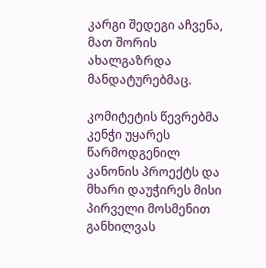კარგი შედეგი აჩვენა, მათ შორის ახალგაზრდა მანდატურებმაც.

კომიტეტის წევრებმა კენჭი უყარეს წარმოდგენილ კანონის პროექტს და მხარი დაუჭირეს მისი პირველი მოსმენით განხილვას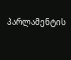პარლამენტის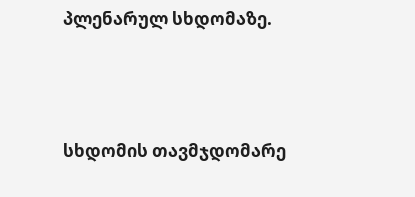პლენარულ სხდომაზე.





სხდომის თავმჯდომარე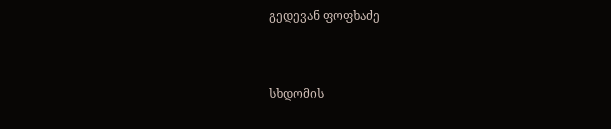გედევან ფოფხაძე



სხდომის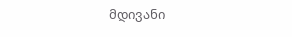მდივანი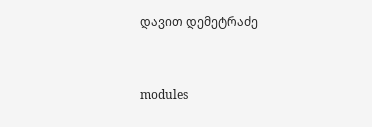დავით დემეტრაძე


modules